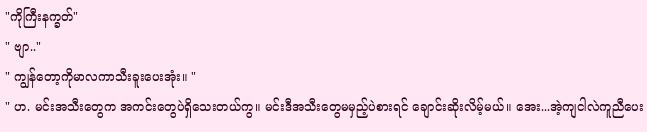"ကိုကြီးနက္ခတ်"
" ဗျာ.."
" ကျွန်တော့ကိုမာလကာသီးခူးပေးအုံး။ "
" ဟ. မင်းအသီးတွေက အကင်းတွေပဲရှိသေးတယ်ကွ။ မင်းဒီအသီးတွေမမှည့်ပဲစားရင် ချောင်းဆိုးလိမ့်မယ်။ အေး...အဲ့ကျငါလဲကူညီပေး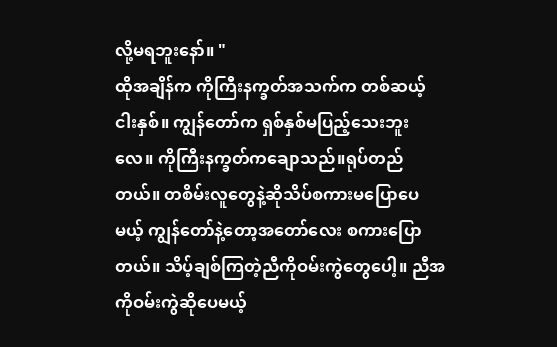လို့မရဘူးနော်။ "
ထိုအချိန်က ကိုကြီးနက္ခတ်အသက်က တစ်ဆယ့်ငါးနှစ်။ ကျွန်တော်က ရှစ်နှစ်မပြည့်သေးဘူးလေ။ ကိုကြီးနက္ခတ်ကချောသည်။ရုပ်တည်တယ်။ တစိမ်းလူတွေနဲ့ဆိုသိပ်စကားမပြောပေမယ့် ကျွန်တော်နဲ့တော့အတော်လေး စကားပြောတယ်။ သိပ့်ချစ်ကြတဲ့ညီကိုဝမ်းကွဲတွေပေါ့။ ညီအကိုဝမ်းကွဲဆိုပေမယ့်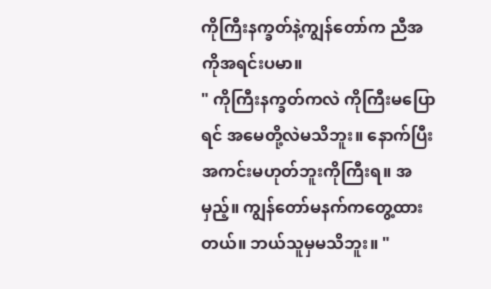ကိုကြီးနက္ခတ်နဲ့ကျွန်တော်က ညီအကိုအရင်းပမာ။
" ကိုကြီးနက္ခတ်ကလဲ ကိုကြီးမပြောရင် အမေတို့လဲမသိဘူး။ နောက်ပြီးအကင်းမဟုတ်ဘူးကိုကြီးရ။ အမှည့်။ ကျွန်တော်မနက်ကတွေ့ထားတယ်။ ဘယ်သူမှမသိဘူး။ "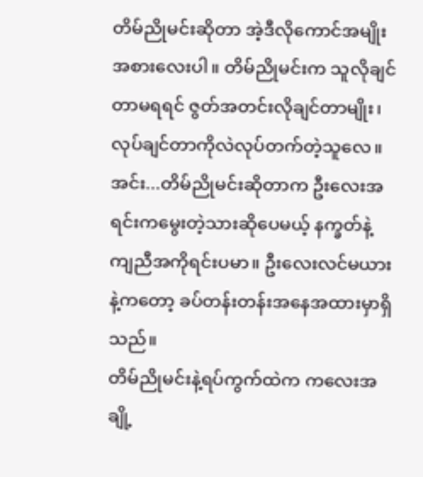တိမ်ညိုမင်းဆိုတာ အဲ့ဒီလိုကောင်အမျိုးအစားလေးပါ။ တိမ်ညိုမင်းက သူလိုချင်တာမရရင် ဇွတ်အတင်းလိုချင်တာမျိုး၊ လုပ်ချင်တာကိုလဲလုပ်တက်တဲ့သူလေ။ အင်း...တိမ်ညိုမင်းဆိုတာက ဦးလေးအရင်းကမွေးတဲ့သားဆိုပေမယ့် နက္ခတ်နဲ့ကျညီအကိုရင်းပမာ။ ဦးလေးလင်မယားနဲ့ကတော့ ခပ်တန်းတန်းအနေအထားမှာရှိသည်။
တိမ်ညိုမင်းနဲ့ရပ်ကွက်ထဲက ကလေးအချို့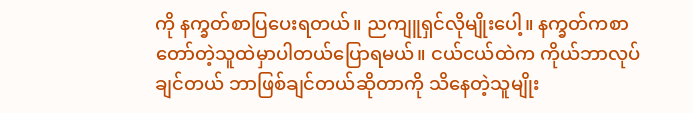ကို နက္ခတ်စာပြပေးရတယ်။ ညကျူရှင်လိုမျိုးပေါ့။ နက္ခတ်ကစာတော်တဲ့သူထဲမှာပါတယ်ပြောရမယ်။ ငယ်ငယ်ထဲက ကိုယ်ဘာလုပ်ချင်တယ် ဘာဖြစ်ချင်တယ်ဆိုတာကို သိနေတဲ့သူမျိုး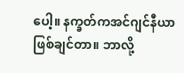ပေါ့။ နက္ခတ်ကအင်ဂျင်နီယာဖြစ်ချင်တာ။ ဘာလို့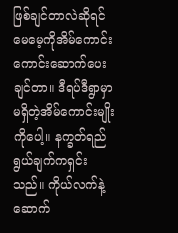ဖြစ်ချင်တာလဲဆိုရင် မေမေ့ကိုအိမ်ကောင်းကောင်းဆောက်ပေးချင်တာ။ ဒီရပ်ဒီရွာမှာမရှိတဲ့အိမ်ကောင်းမျိုးကိုပေါ့။ နက္ခတ်ရည်ရွယ်ချက်ကရှင်းသည်။ ကိုယ်လက်နဲ့ဆောက်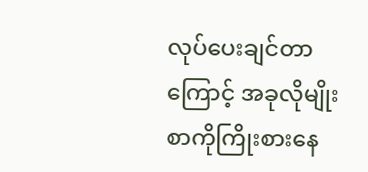လုပ်ပေးချင်တာကြောင့် အခုလိုမျိုးစာကိုကြိုးစားနေ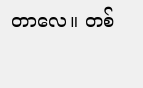တာလေ။ တစ်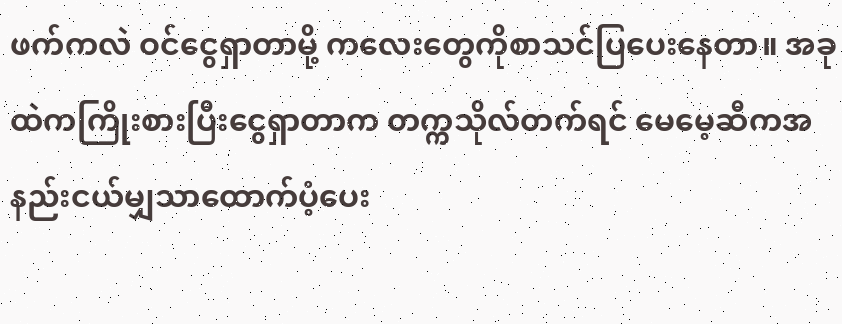ဖက်ကလဲ ဝင်ငွေရှာတာမို့ ကလေးတွေကိုစာသင်ပြပေးနေတာ။ အခုထဲကကြိုးစားပြီးငွေရှာတာက တက္ကသိုလ်တက်ရင် မေမေ့ဆီကအနည်းငယ်မျှသာထောက်ပံ့ပေး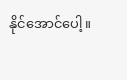နိုင်အောင်ပေါ့။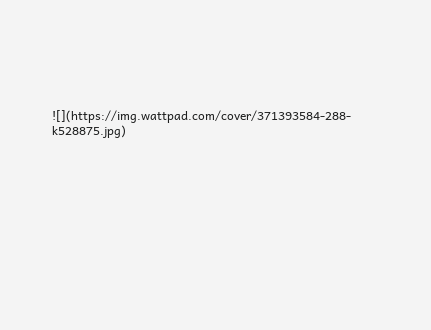![](https://img.wattpad.com/cover/371393584-288-k528875.jpg)